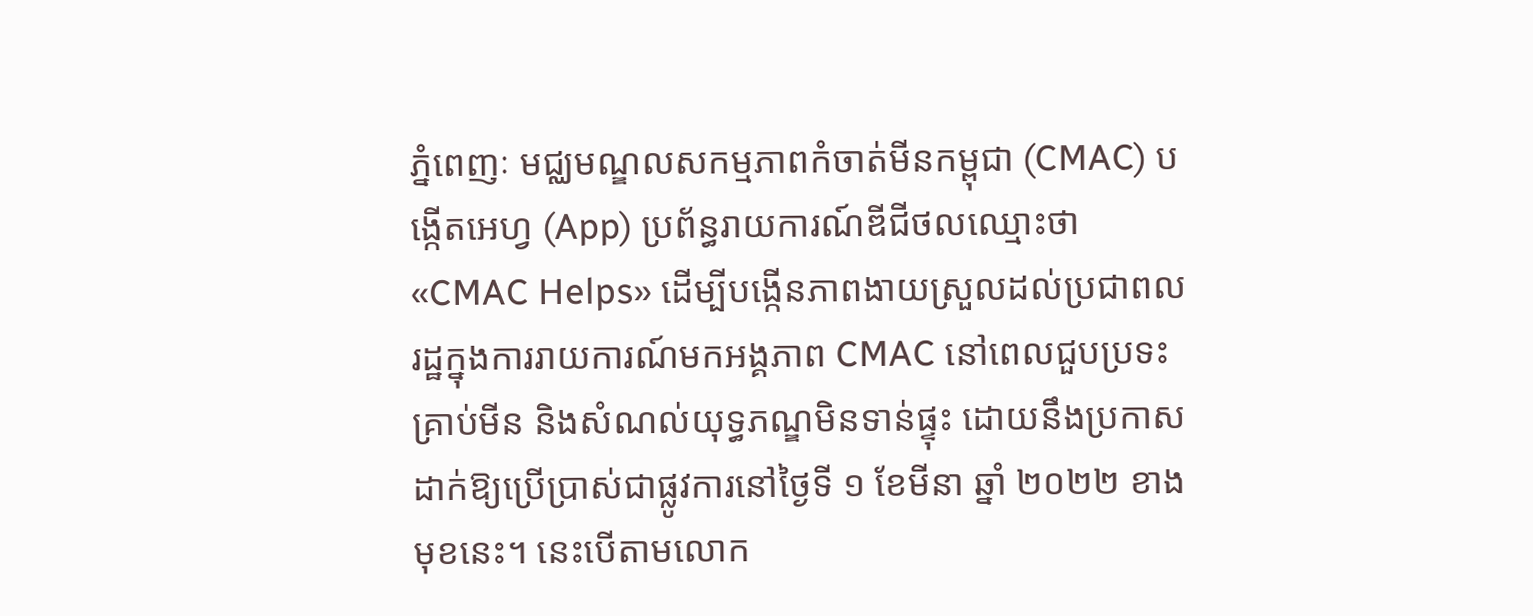ភ្នំពេញៈ មជ្ឈមណ្ឌលសកម្មភាពកំចាត់មីនកម្ពុជា (CMAC) បង្កើតអេហ្វ (App) ប្រព័ន្ធរាយការណ៍ឌីជីថលឈ្មោះថា «CMAC Helps» ដើម្បីបង្កើនភាពងាយស្រួលដល់ប្រជាពលរដ្ឋក្នុងការរាយការណ៍មកអង្គភាព CMAC នៅពេលជួបប្រទះគ្រាប់មីន និងសំណល់យុទ្ធភណ្ឌមិនទាន់ផ្ទុះ ដោយនឹងប្រកាសដាក់ឱ្យប្រើប្រាស់ជាផ្លូវការនៅថ្ងៃទី ១ ខែមីនា ឆ្នាំ ២០២២ ខាងមុខនេះ។ នេះបើតាមលោក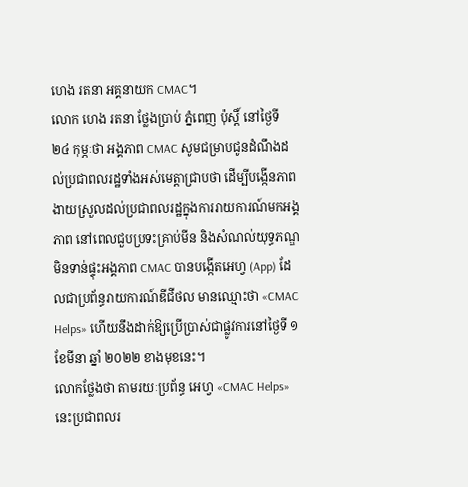ហេង រតនា អគ្គនាយក CMAC។
លោក ហេង រតនា ថ្លែងប្រាប់ ភ្នំពេញ ប៉ុស្ដិ៍ នៅថ្ងៃទី ២៤ កុម្ភៈថា អង្គភាព CMAC សូមជម្រាបជូនដំណឹងដល់ប្រជាពលរដ្ឋទាំងអស់មេត្តាជ្រាបថា ដើម្បីបង្កើនភាពងាយស្រួលដល់ប្រជាពលរដ្ឋក្នុងការរាយការណ៍មកអង្គភាព នៅពេលជួបប្រទះគ្រាប់មីន និងសំណល់យុទ្ធភណ្ឌមិនទាន់ផ្ទុះអង្គភាព CMAC បានបង្កើតអេហ្វ (App) ដែលជាប្រព័ន្ធរាយការណ៍ឌីជីថល មានឈ្មោះថា «CMAC Helps» ហើយនឹងដាក់ឱ្យប្រើប្រាស់ជាផ្លូវការនៅថ្ងៃទី ១ ខែមីនា ឆ្នាំ ២០២២ ខាងមុខនេះ។
លោកថ្លែងថា តាមរយៈប្រព័ន្ធ អេហ្វ «CMAC Helps» នេះប្រជាពលរ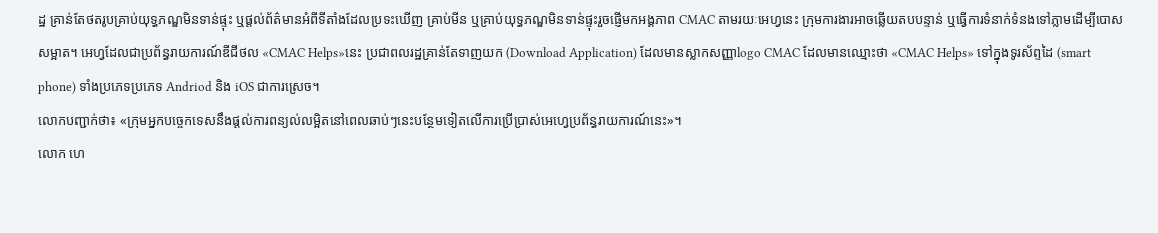ដ្ឋ គ្រាន់តែថតរូបគ្រាប់យុទ្ធភណ្ឌមិនទាន់ផ្ទុះ ឬផ្តល់ព័ត៌មានអំពីទីតាំងដែលប្រទះឃើញ គ្រាប់មីន ឬគ្រាប់យុទ្ធភណ្ឌមិនទាន់ផ្ទុះរួចផ្ញើមកអង្គភាព CMAC តាមរយៈអេហ្វនេះ ក្រុមការងារអាចឆ្លើយតបបន្ទាន់ ឬធ្វើការទំនាក់ទំនងទៅភ្លាមដើម្បីបោសសម្អាត។ អេហ្វដែលជាប្រព័ន្ធរាយការណ៍ឌីជីថល «CMAC Helps»នេះ ប្រជាពលរដ្ឋគ្រាន់តែទាញយក (Download Application) ដែលមានស្លាកសញ្ញាlogo CMAC ដែលមានឈ្មោះថា «CMAC Helps» ទៅក្នុងទូរស័ព្ទដៃ (smart phone) ទាំងប្រភេទប្រភេទ Andriod និង iOS ជាការស្រេច។
លោកបញ្ជាក់ថា៖ «ក្រុមអ្នកបច្ចេកទេសនឹងផ្តល់ការពន្យល់លម្អិតនៅពេលឆាប់ៗនេះបន្ថែមទៀតលើការប្រើប្រាស់អេហ្វេប្រព័ន្ធរាយការណ៍នេះ»។
លោក ហេ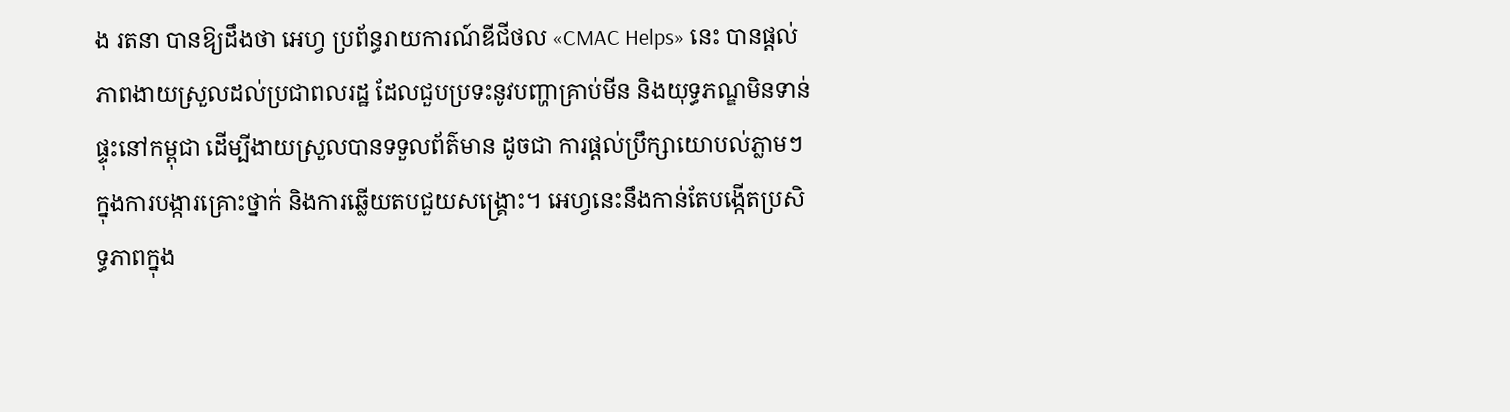ង រតនា បានឱ្យដឹងថា អេហ្វ ប្រព័ន្ធរាយការណ៍ឌីជីថល «CMAC Helps» នេះ បានផ្ដល់ភាពងាយស្រួលដល់ប្រជាពលរដ្ឋ ដែលជួបប្រទះនូវបញ្ហាគ្រាប់មីន និងយុទ្ធភណ្ឌមិនទាន់ផ្ទុះនៅកម្ពុជា ដើម្បីងាយស្រួលបានទទួលព័ត៌មាន ដូចជា ការផ្ដល់ប្រឹក្សាយោបល់ភ្លាមៗក្នុងការបង្ការគ្រោះថ្នាក់ និងការឆ្លើយតបជួយសង្គ្រោះ។ អេហ្វនេះនឹងកាន់តែបង្កើតប្រសិទ្ធភាពក្នុង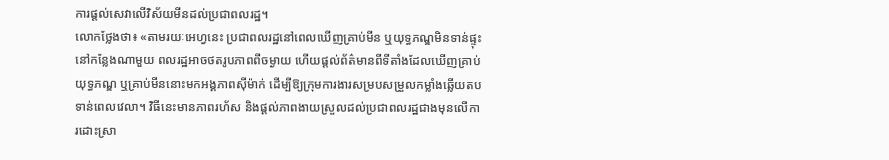ការផ្ដល់សេវាលើវិស័យមីនដល់ប្រជាពលរដ្ឋ។
លោកថ្លែងថា៖ «តាមរយៈអេហ្វនេះ ប្រជាពលរដ្ឋនៅពេលឃើញគ្រាប់មីន ឬយុទ្ធភណ្ឌមិនទាន់ផ្ទុះនៅកន្លែងណាមួយ ពលរដ្ឋអាចថតរូបភាពពីចម្ងាយ ហើយផ្ដល់ព័ត៌មានពីទីតាំងដែលឃើញគ្រាប់យុទ្ធភណ្ឌ ឬគ្រាប់មីននោះមកអង្គភាពស៊ីម៉ាក់ ដើម្បីឱ្យក្រុមការងារសម្របសម្រួលកម្លាំងឆ្លើយតបទាន់ពេលវេលា។ វិធីនេះមានភាពរហ័ស និងផ្ដល់ភាពងាយស្រួលដល់ប្រជាពលរដ្ឋជាងមុនលើការដោះស្រា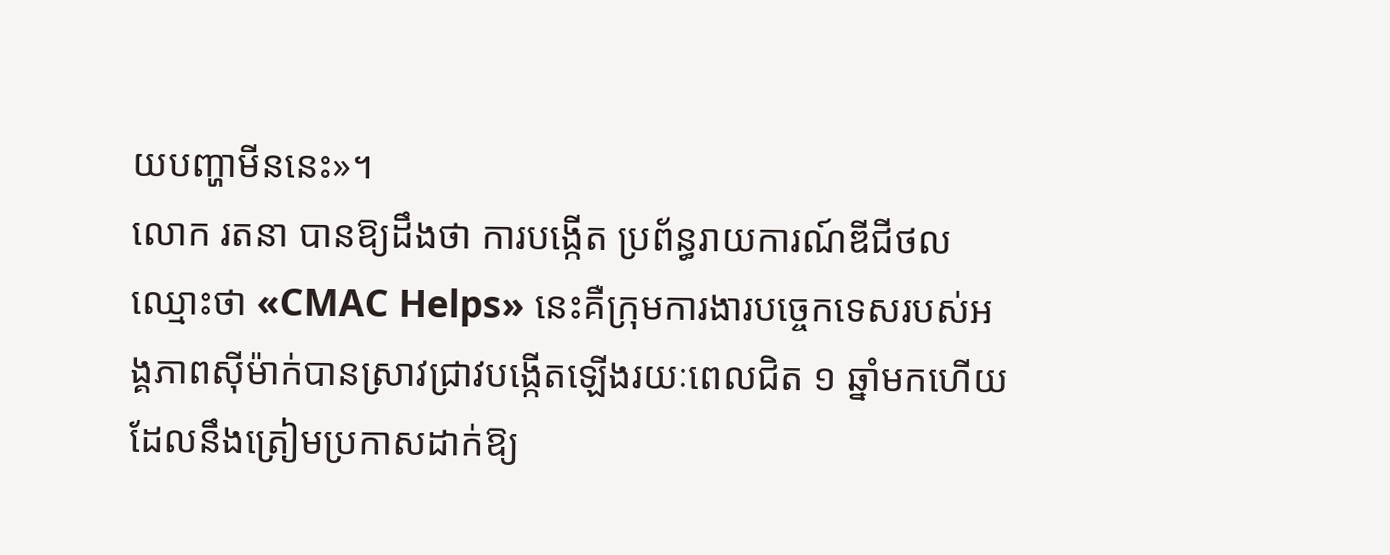យបញ្ហាមីននេះ»។
លោក រតនា បានឱ្យដឹងថា ការបង្កើត ប្រព័ន្ធរាយការណ៍ឌីជីថលឈ្មោះថា «CMAC Helps» នេះគឺក្រុមការងារបច្ចេកទេសរបស់អង្គភាពស៊ីម៉ាក់បានស្រាវជ្រាវបង្កើតឡើងរយៈពេលជិត ១ ឆ្នាំមកហើយ ដែលនឹងត្រៀមប្រកាសដាក់ឱ្យ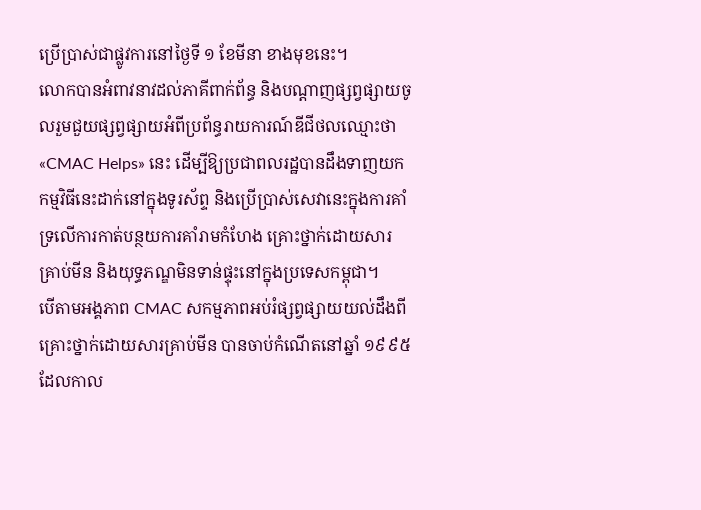ប្រើប្រាស់ជាផ្លូវការនៅថ្ងៃទី ១ ខែមីនា ខាងមុខនេះ។
លោកបានអំពាវនាវដល់ភាគីពាក់ព័ន្ធ និងបណ្ដាញផ្សព្វផ្សាយចូលរួមជួយផ្សព្វផ្សាយអំពីប្រព័ន្ធរាយការណ៍ឌីជីថលឈ្មោះថា «CMAC Helps» នេះ ដើម្បីឱ្យប្រជាពលរដ្ឋបានដឹងទាញយកកម្មវិធីនេះដាក់នៅក្នុងទូរស័ព្ទ និងប្រើប្រាស់សេវានេះក្នុងការគាំទ្រលើការកាត់បន្ថយការគាំរាមកំហែង គ្រោះថ្នាក់ដោយសារគ្រាប់មីន និងយុទ្ធភណ្ឌមិនទាន់ផ្ទុះនៅក្នុងប្រទេសកម្ពុជា។
បើតាមអង្គភាព CMAC សកម្មភាពអប់រំផ្សព្វផ្សាយយល់ដឹងពីគ្រោះថ្នាក់ដោយសារគ្រាប់មីន បានចាប់កំណើតនៅឆ្នាំ ១៩៩៥ ដែលកាល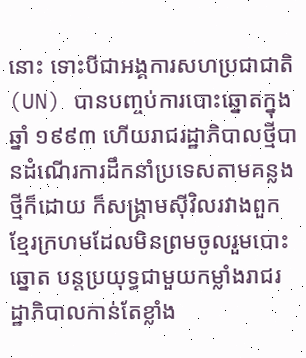នោះ ទោះបីជាអង្គការសហប្រជាជាតិ (UN) បានបញ្ចប់ការបោះឆ្នោតក្នុងឆ្នាំ ១៩៩៣ ហើយរាជរដ្ឋាភិបាលថ្មីបានដំណើរការដឹកនាំប្រទេសតាមគន្លងថ្មីក៏ដោយ ក៏សង្គ្រាមស៊ីវិលរវាងពួកខែ្មរក្រហមដែលមិនព្រមចូលរួមបោះឆ្នោត បន្តប្រយុទ្ធជាមួយកម្លាំងរាជរដ្ឋាភិបាលកាន់តែខ្លាំង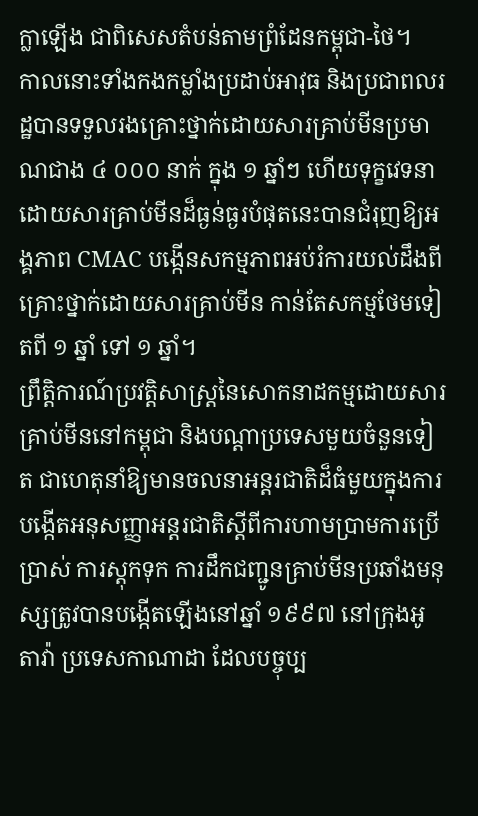ក្លាឡើង ជាពិសេសតំបន់តាមព្រំដែនកម្ពុជា-ថៃ។
កាលនោះទាំងកងកម្លាំងប្រដាប់អាវុធ និងប្រជាពលរដ្ឋបានទទួលរងគ្រោះថ្នាក់ដោយសារគ្រាប់មីនប្រមាណជាង ៤ ០០០ នាក់ ក្នុង ១ ឆ្នាំៗ ហើយទុក្ខវេទនាដោយសារគ្រាប់មីនដ៏ធ្ងន់ធ្ងរបំផុតនេះបានជំរុញឱ្យអង្គភាព CMAC បង្កើនសកម្មភាពអប់រំការយល់ដឹងពីគ្រោះថ្នាក់ដោយសារគ្រាប់មីន កាន់តែសកម្មថែមទៀតពី ១ ឆ្នាំ ទៅ ១ ឆ្នាំ។
ព្រឹត្តិការណ៍ប្រវត្តិសាស្ត្រនៃសោកនាដកម្មដោយសារគ្រាប់មីននៅកម្ពុជា និងបណ្តាប្រទេសមួយចំនួនទៀត ជាហេតុនាំឱ្យមានចលនាអន្តរជាតិដ៏ធំមួយក្នុងការបង្កើតអនុសញ្ញាអន្តរជាតិស្តីពីការហាមប្រាមការប្រើប្រាស់ ការស្តុកទុក ការដឹកជញ្ជូនគ្រាប់មីនប្រឆាំងមនុស្សត្រូវបានបង្កើតឡើងនៅឆ្នាំ ១៩៩៧ នៅក្រុងអូតាវ៉ា ប្រទេសកាណាដា ដែលបច្ចុប្ប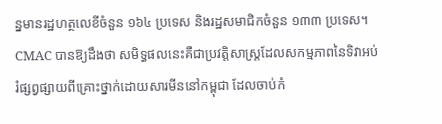ន្នមានរដ្ឋហត្ថលេខីចំនួន ១៦៤ ប្រទេស និងរដ្ឋសមាជិកចំនួន ១៣៣ ប្រទេស។
CMAC បានឱ្យដឹងថា សមិទ្ធផលនេះគឺជាប្រវត្តិសាស្ត្រដែលសកម្មភាពនៃទិវាអប់រំផ្សព្វផ្សាយពីគ្រោះថ្នាក់ដោយសារមីននៅកម្ពុជា ដែលចាប់កំ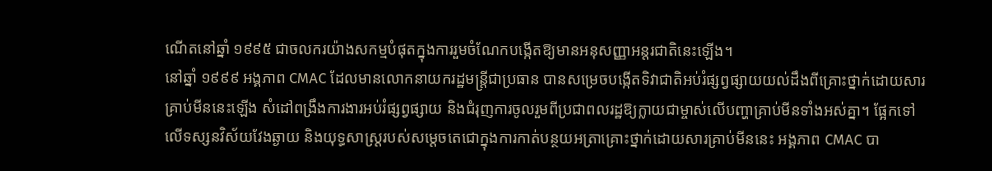ណើតនៅឆ្នាំ ១៩៩៥ ជាចលករយ៉ាងសកម្មបំផុតក្នុងការរួមចំណែកបង្កើតឱ្យមានអនុសញ្ញាអន្តរជាតិនេះឡើង។
នៅឆ្នាំ ១៩៩៩ អង្គភាព CMAC ដែលមានលោកនាយករដ្ឋមន្ត្រីជាប្រធាន បានសម្រេចបង្កើតទិវាជាតិអប់រំផ្សព្វផ្សាយយល់ដឹងពីគ្រោះថ្នាក់ដោយសារគ្រាប់មីននេះឡើង សំដៅពង្រឹងការងារអប់រំផ្សព្វផ្សាយ និងជំរុញការចូលរួមពីប្រជាពលរដ្ឋឱ្យក្លាយជាម្ចាស់លើបញ្ហាគ្រាប់មីនទាំងអស់គ្នា។ ផ្អែកទៅលើទស្សនវិស័យវែងឆ្ងាយ និងយុទ្ធសាស្ត្ររបស់សម្តេចតេជោក្នុងការកាត់បន្ថយអត្រាគ្រោះថ្នាក់ដោយសារគ្រាប់មីននេះ អង្គភាព CMAC បា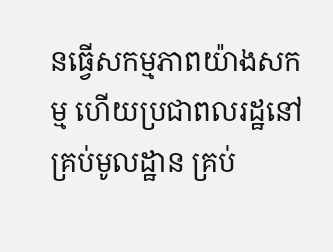នធ្វើសកម្មភាពយ៉ាងសកម្ម ហើយប្រជាពលរដ្ឋនៅគ្រប់មូលដ្ឋាន គ្រប់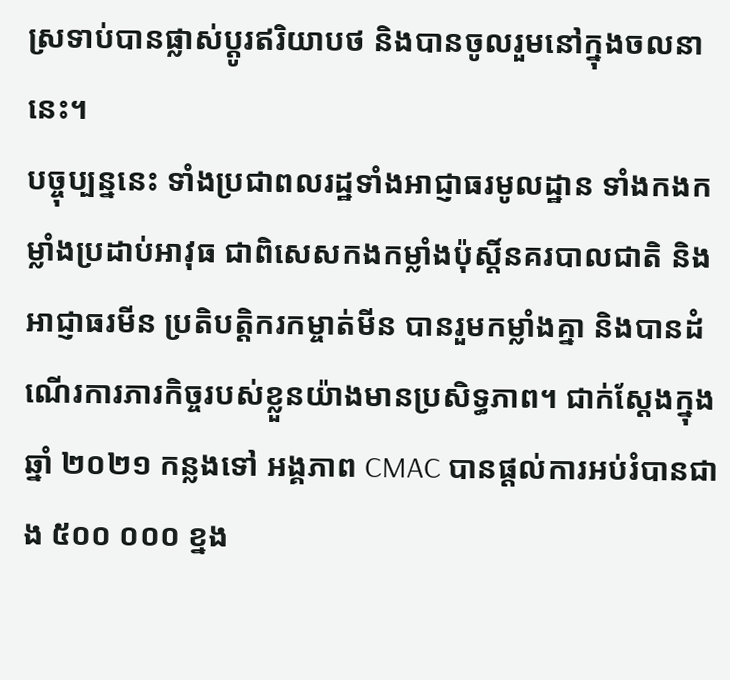ស្រទាប់បានផ្លាស់ប្តូរឥរិយាបថ និងបានចូលរួមនៅក្នុងចលនានេះ។
បច្ចុប្បន្ននេះ ទាំងប្រជាពលរដ្ឋទាំងអាជ្ញាធរមូលដ្ឋាន ទាំងកងកម្លាំងប្រដាប់អាវុធ ជាពិសេសកងកម្លាំងប៉ុស្តិ៍នគរបាលជាតិ និងអាជ្ញាធរមីន ប្រតិបត្តិករកម្ចាត់មីន បានរួមកម្លាំងគ្នា និងបានដំណើរការភារកិច្ចរបស់ខ្លួនយ៉ាងមានប្រសិទ្ធភាព។ ជាក់ស្តែងក្នុងឆ្នាំ ២០២១ កន្លងទៅ អង្គភាព CMAC បានផ្តល់ការអប់រំបានជាង ៥០០ ០០០ ខ្នង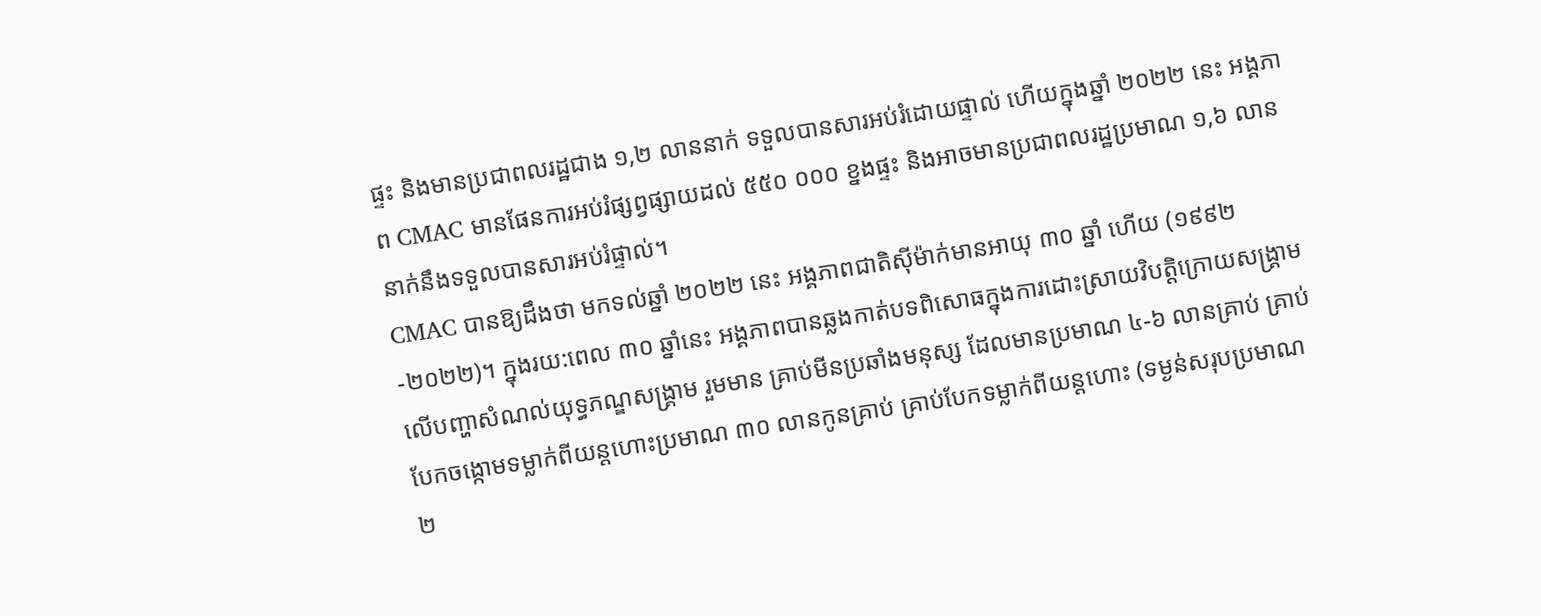ផ្ទះ និងមានប្រជាពលរដ្ឋជាង ១,២ លាននាក់ ទទួលបានសារអប់រំដោយផ្ទាល់ ហើយក្នុងឆ្នាំ ២០២២ នេះ អង្គភាព CMAC មានផែនការអប់រំផ្សព្វផ្សាយដល់ ៥៥០ ០០០ ខ្នងផ្ទះ និងអាចមានប្រជាពលរដ្ឋប្រមាណ ១,៦ លាននាក់នឹងទទួលបានសារអប់រំផ្ទាល់។
CMAC បានឱ្យដឹងថា មកទល់ឆ្នាំ ២០២២ នេះ អង្គភាពជាតិស៊ីម៉ាក់មានអាយុ ៣០ ឆ្នាំ ហើយ (១៩៩២-២០២២)។ ក្នុងរយ:ពេល ៣០ ឆ្នាំនេះ អង្គភាពបានឆ្លងកាត់បទពិសោធក្នុងការដោះស្រាយវិបត្តិក្រោយសង្គ្រាម លើបញ្ហាសំណល់យុទ្ធភណ្ឌសង្គ្រាម រួមមាន គ្រាប់មីនប្រឆាំងមនុស្ស ដែលមានប្រមាណ ៤-៦ លានគ្រាប់ គ្រាប់បែកចង្កោមទម្លាក់ពីយន្តហោះប្រមាណ ៣០ លានកូនគ្រាប់ គ្រាប់បែកទម្លាក់ពីយន្តហោះ (ទម្ងន់សរុបប្រមាណ ២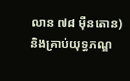លាន ៧៨ ម៉ឺនតោន) និងគ្រាប់យុទ្ធភណ្ឌ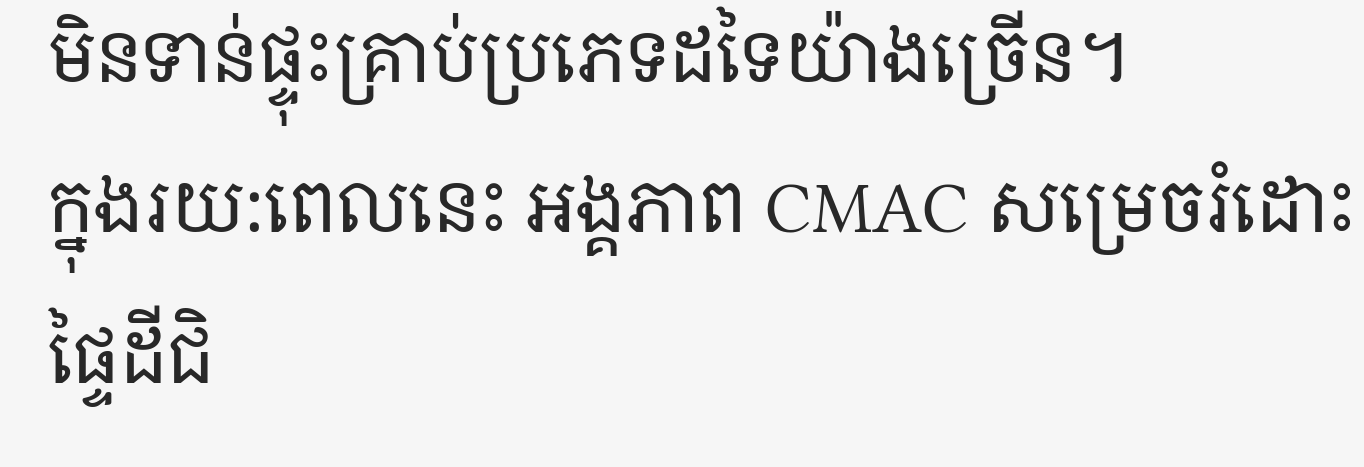មិនទាន់ផ្ទុះគ្រាប់ប្រភេទដទៃយ៉ាងច្រើន។
ក្នុងរយ:ពេលនេះ អង្គភាព CMAC សម្រេចរំដោះផ្ទៃដីជិ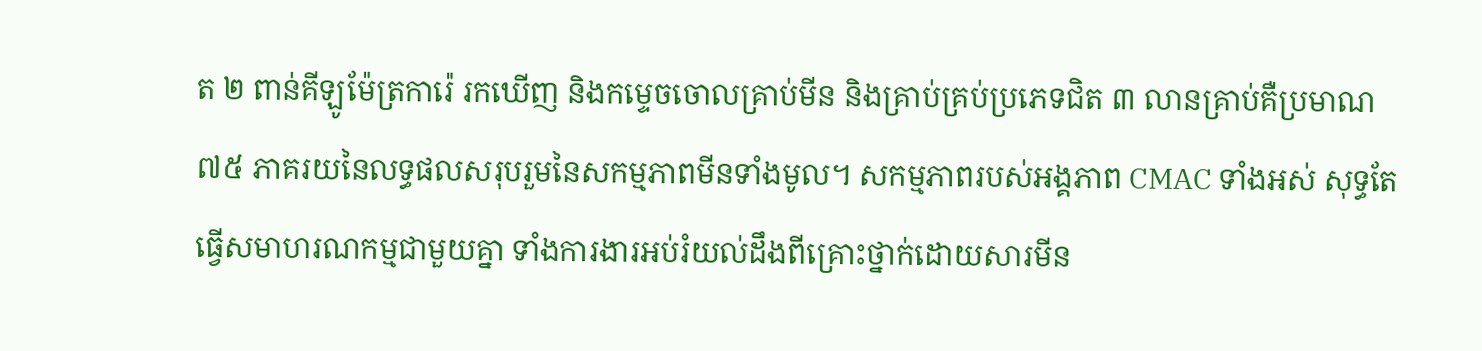ត ២ ពាន់គីឡូម៉ែត្រការ៉េ រកឃើញ និងកម្ទេចចោលគ្រាប់មីន និងគ្រាប់គ្រប់ប្រភេទជិត ៣ លានគ្រាប់គឺប្រមាណ ៧៥ ភាគរយនៃលទ្ធផលសរុបរួមនៃសកម្មភាពមីនទាំងមូល។ សកម្មភាពរបស់អង្គភាព CMAC ទាំងអស់ សុទ្ធតែធ្វើសមាហរណកម្មជាមួយគ្នា ទាំងការងារអប់រំយល់ដឹងពីគ្រោះថ្នាក់ដោយសារមីន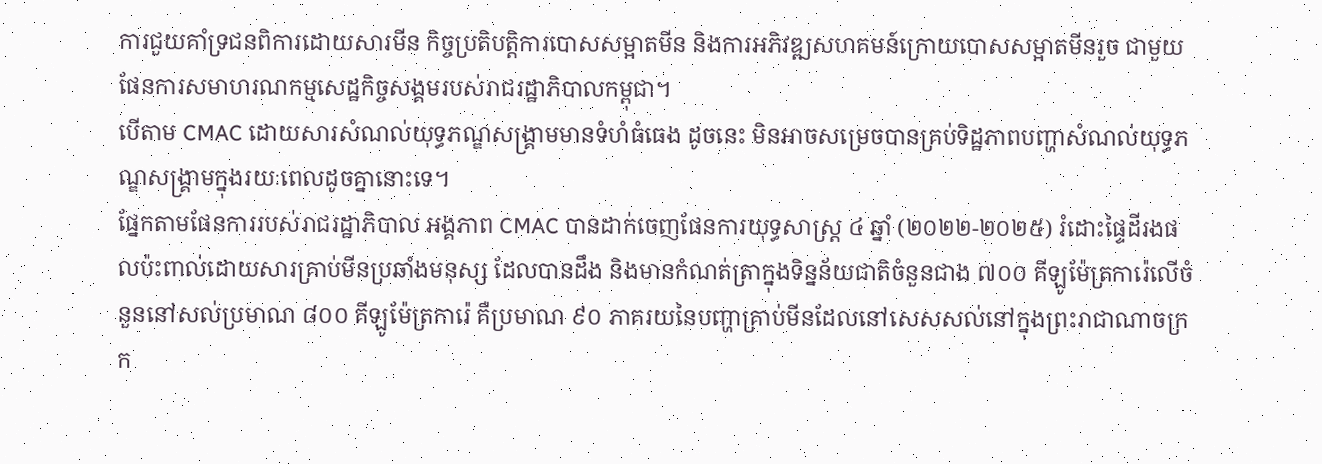ការជួយគាំទ្រជនពិការដោយសារមីន កិច្ចប្រតិបត្តិការបោសសម្អាតមីន និងការអភិវឌ្ឍសហគមន៍ក្រោយបោសសម្អាតមីនរួច ជាមួយផែនការសមាហរណកម្មសេដ្ឋកិច្ចសង្គមរបស់រាជរដ្ឋាភិបាលកម្ពុជា។
បើតាម CMAC ដោយសារសំណល់យុទ្ធភណ្ឌសង្គ្រាមមានទំហំធំធេង ដូចនេះ មិនអាចសម្រេចបានគ្រប់ទិដ្ឋភាពបញ្ហាសំណល់យុទ្ធភណ្ឌសង្គ្រាមក្នុងរយៈពេលដូចគ្នានោះទេ។
ផ្នែកតាមផែនការរបស់រាជរដ្ឋាភិបាល អង្គភាព CMAC បានដាក់ចេញផែនការយុទ្ធសាស្ត្រ ៤ ឆ្នាំ (២០២២-២០២៥) រំដោះផ្ទៃដីរងផលប៉ះពាល់ដោយសារគ្រាប់មីនប្រឆាំងមនុស្ស ដែលបានដឹង និងមានកំណត់ត្រាក្នុងទិន្នន័យជាតិចំនួនជាង ៧០០ គីឡូម៉ែត្រការ៉េលើចំនួននៅសល់ប្រមាណ ៨០០ គីឡូម៉ែត្រការ៉េ គឺប្រមាណ ៩០ ភាគរយនៃបញ្ហាគ្រាប់មីនដែលនៅសេសសល់នៅក្នុងព្រះរាជាណាចក្រក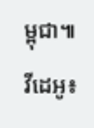ម្ពុជា៕
វីដេអូ៖